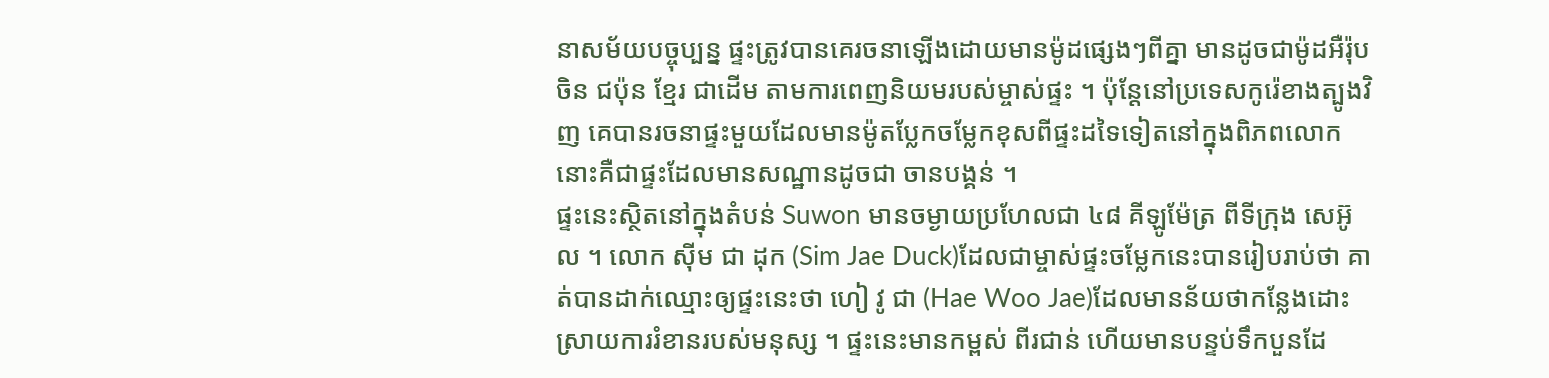នាសម័យបច្ចុប្បន្ន ផ្ទះត្រូវបានគេរចនាឡើងដោយមានម៉ូដផ្សេងៗពីគ្នា មានដូចជាម៉ូដអឺរ៉ុប ចិន ជប៉ុន ខ្មែរ ជាដើម តាមការពេញនិយមរបស់ម្ចាស់ផ្ទះ ។ ប៉ុន្តែនៅប្រទេសកូរ៉េខាងត្បូងវិញ គេបានរចនាផ្ទះមួយដែលមានម៉ូតប្លែកចម្លែកខុសពីផ្ទះដទៃទៀតនៅក្នុងពិភពលោក នោះគឺជាផ្ទះដែលមានសណ្ឋានដូចជា ចានបង្គន់ ។
ផ្ទះនេះស្ថិតនៅក្នុងតំបន់ Suwon មានចម្ងាយប្រហែលជា ៤៨ គីឡូម៉ែត្រ ពីទីក្រុង សេអ៊ូល ។ លោក ស៊ីម ជា ដុក (Sim Jae Duck)ដែលជាម្ចាស់ផ្ទះចម្លែកនេះបានរៀបរាប់ថា គាត់បានដាក់ឈ្មោះឲ្យផ្ទះនេះថា ហៀ វូ ជា (Hae Woo Jae)ដែលមានន័យថាកន្លែងដោះស្រាយការរំខានរបស់មនុស្ស ។ ផ្ទះនេះមានកម្ពស់ ពីរជាន់ ហើយមានបន្ទប់ទឹកបួនដែ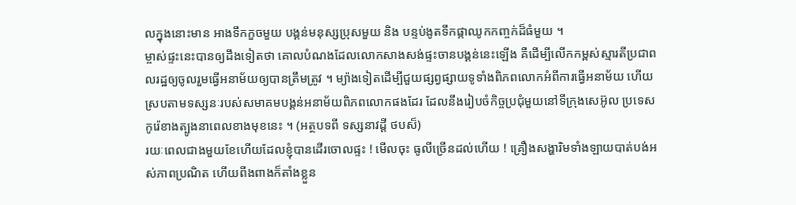លក្នុងនោះមាន អាងទឹកកួចមួយ បង្គន់មនុស្សប្រុសមួយ និង បន្ទប់ងូតទឹកផ្កាឈូកកញ្ចក់ដ៏ធំមួយ ។
ម្ចាស់ផ្ទះនេះបានឲ្យដឹងទៀតថា គោលបំណងដែលលោកសាងសង់ផ្ទះចានបង្គន់នេះឡើង គឺដើម្បីលើកកម្ពស់ស្មារតីប្រជាពលរដ្ឋឲ្យចូលរួមធ្វើអនាម័យឲ្យបានត្រឹមត្រូវ ។ ម្យ៉ាងទៀតដើម្បីជួយផ្សព្វផ្សាយទូទាំងពិភពលោកអំពីការធ្វើអនាម័យ ហើយស្របតាមទស្សនៈរបស់សមាគមបង្គន់អនាម័យពិភពលោកផងដែរ ដែលនឹងរៀបចំកិច្ចប្រជុំមួយនៅទីក្រុងសេអ៊ូល ប្រទេសកូរ៉េខាងត្បូងនាពេលខាងមុខនេះ ។ (អត្ថបទពី ទស្សនាវដ្ដី ថបស៏)
រយៈពេលជាងមួយខែហើយដែលខ្ញុំបានដើរចោលផ្ទះ ! មើលចុះ ធូលីច្រើនដល់ហើយ ! គ្រឿងសង្ហារិមទាំងឡាយបាត់បង់អស់ភាពប្រណិត ហើយពីងពាងក៏តាំងខ្លួន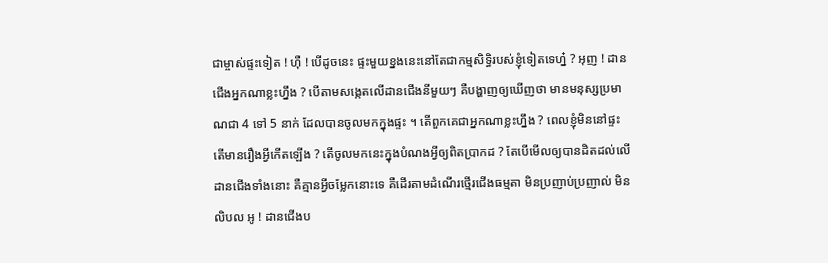ជាម្ចាស់ផ្ទះទៀត ! ហ៊ឺ ! បើដូចនេះ ផ្ទះមួយខ្នងនេះនៅតែជាកម្មសិទ្ធិរបស់ខ្ញុំទៀតទេហ្ន៎ ? អុញ ! ដានជើងអ្នកណាខ្លះហ្នឹង ? បើតាមសង្កេតលើដានជើងនីមួយៗ គឺបង្ហាញឲ្យឃើញថា មានមនុស្សប្រមាណជា 4 ទៅ 5 នាក់ ដែលបានចូលមកក្នុងផ្ទះ ។ តើពួកគេជាអ្នកណាខ្លះហ្នឹង ? ពេលខ្ញុំមិននៅផ្ទះ តើមានរឿងអ្វីកើតឡើង ? តើចូលមកនេះក្នុងបំណងអ្វីឲ្យពិតប្រាកដ ? តែបើមើលឲ្យបានដិតដល់លើដានជើងទាំងនោះ គឺគ្មានអ្វីចម្លែកនោះទេ គឺដើរតាមដំណើរថ្មើរជើងធម្មតា មិនប្រញាប់ប្រញាល់ មិនលិបល អូ ! ដានជើងប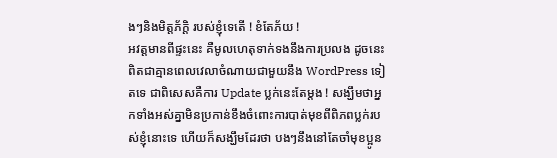ងៗនិងមិត្តភ័ក្ដិ របស់ខ្ញុំទេតើ ! ខំតែភ័យ !
អវត្ដមានពីផ្ទះនេះ គឺមូលហេតុទាក់ទងនឹងការប្រលង ដូចនេះពិតជាគ្មានពេលវេលាចំណាយជាមួយនឹង WordPress ទៀតទេ ជាពិសេសគឺការ Update ប្លក់នេះតែម្ដង ! សង្ឃឹមថាអ្នកទាំងអស់គ្នាមិនប្រកាន់ខឹងចំពោះការបាត់មុខពីពិភពប្លក់របស់ខ្ញុំនោះទេ ហើយក៏សង្ឃឹមដែរថា បងៗនឹងនៅតែចាំមុខប្អូន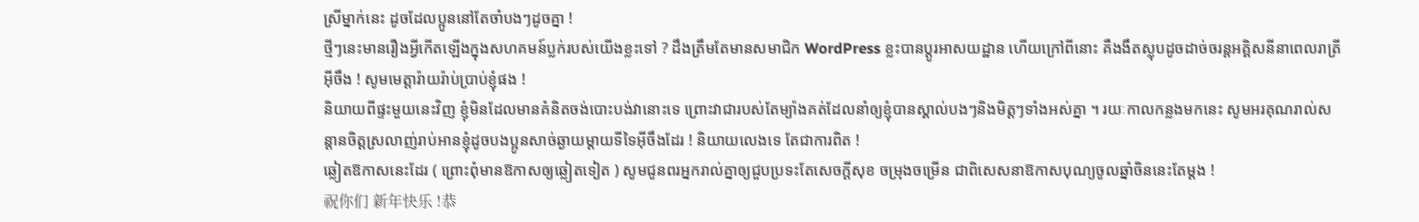ស្រីម្នាក់នេះ ដូចដែលប្អូននៅតែចាំបងៗដូចគ្នា !
ថ្មីៗនេះមានរឿងអ្វីកើតឡើងក្នុងសហគមន៍ប្លក់របស់យើងខ្លះទៅ ? ដឹងត្រឹមតែមានសមាជិក WordPress ខ្លះបានប្ដូរអាសយដ្ឋាន ហើយក្រៅពីនោះ គឺងងឹតស្លុបដូចដាច់ចរន្តអគ្គិសនីនាពេលរាត្រីអ៊ីចឹង ! សូមមេត្តារ៉ាយរ៉ាប់ប្រាប់ខ្ញុំផង !
និយាយពីផ្ទះមួយនេះវិញ ខ្ញុំមិនដែលមានគំនិតចង់បោះបង់វានោះទេ ព្រោះវាជារបស់តែម្យ៉ាងគត់ដែលនាំឲ្យខ្ញុំបានស្គាល់បងៗនិងមិត្តៗទាំងអស់គ្នា ។ រយៈកាលកន្លងមកនេះ សូមអរគុណរាល់សន្ដានចិត្តស្រលាញ់រាប់អានខ្ញុំដូចបងប្អូនសាច់ឆ្ងាយម្ដាយទីទៃអ៊ីចឹងដែរ ! និយាយលេងទេ តែជាការពិត !
ឆ្លៀតឱកាសនេះដែរ ( ព្រោះពុំមានឱកាសឲ្យឆ្លៀតទៀត ) សូមជូនពរអ្នករាល់គ្នាឲ្យជួបប្រទះតែសេចក្ដីសុខ ចម្រុងចម្រើន ជាពិសេសនាឱកាសបុណ្យចូលឆ្នាំចិននេះតែម្ដង !
祝你们 新年快乐 !恭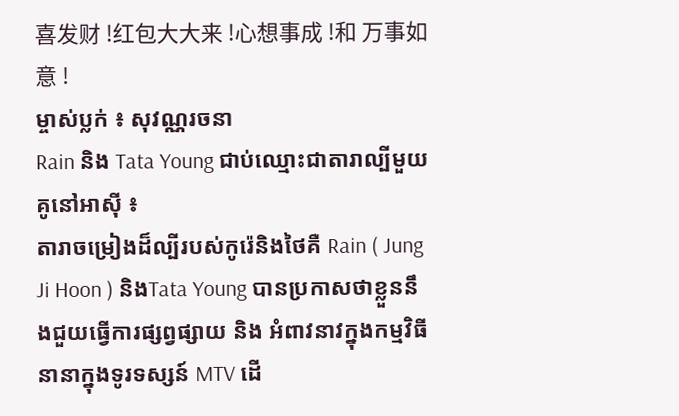喜发财 !红包大大来 !心想事成 !和 万事如意 !
ម្ចាស់ប្លក់ ៖ សុវណ្ណរចនា
Rain និង Tata Young ជាប់ឈ្មោះជាតារាល្បីមួយគូនៅអាស៊ី ៖
តារាចម្រៀងដ៏ល្បីរបស់កូរ៉េនិងថៃគឺ Rain ( Jung Ji Hoon ) និងTata Young បានប្រកាសថាខ្លួននឹងជួយធ្វើការផ្សព្វផ្សាយ និង អំពាវនាវក្នុងកម្មវិធីនានាក្នុងទូរទស្សន៍ MTV ដើ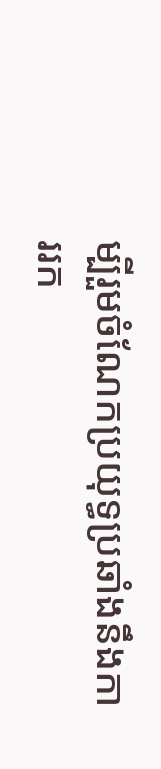ម្បីរួមចំណែកប្រយុទ្ធប្រឆាំងនឹងការរក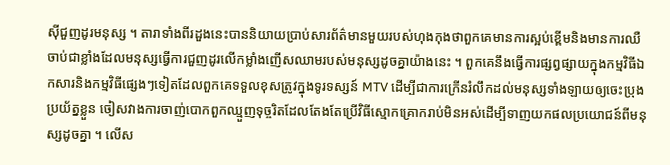ស៊ីជួញដូរមនុស្ស ។ តារាទាំងពីរដួងនេះបាននិយាយបា្រប់សារព័ត៌មានមួយរបស់ហុងកុងថាពួកគេមានការស្អប់ខ្ពើមនិងមានការឈឺចាប់ជាខ្លាំងដែលមនុស្សធ្វើការជួញដូរលើកម្លាំងញើសឈាមរបស់មនុស្សដូចគ្នាយ៉ាងនេះ ។ ពួកគេនឹងធ្វើការផ្សព្វផ្សាយក្នុងកម្មវិធីឯកសារនិងកម្មវិធីផ្សេងៗទៀតដែលពួកគេទទួលខុសត្រូវក្នុងទូរទស្សន៍ MTV ដើម្បីជាការក្រើនរំលឹកដល់មនុស្សទាំងឡាយឲ្យចេះប្រុងប្រយ័ត្នខ្លួន ចៀសវាងការចាញ់បោកពួកឈ្មួញទុច្ចរិតដែលតែងតែប្រើវិធីស្មោកគ្រោករាប់មិនអស់ដើម្បីទាញយកផលប្រយោជន៍ពីមនុស្សដូចគ្នា ។ លើស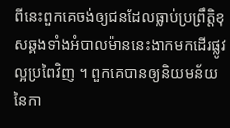ពីនេះពួកគេចង់ឲ្យជនដែលធ្លាប់ប្រព្រឹត្តិខុសឆ្គងទាំងអំបាលម៉ាននេះងាកមកដើរផ្លូវល្អប្រពៃវិញ ។ ពួកគេបានឲ្យនិយមន័យនៃកា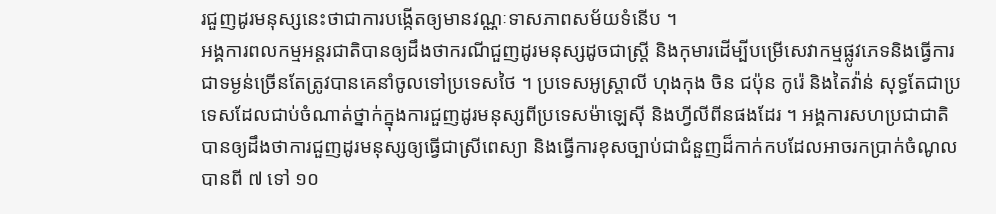រជួញដូរមនុស្សនេះថាជាការបង្កើតឲ្យមានវណ្ណៈទាសភាពសម័យទំនើប ។
អង្គការពលកម្មអន្តរជាតិបានឲ្យដឹងថាករណីជួញដូរមនុស្សដូចជាស្ត្រី និងកុមារដើម្បីបម្រើសេវាកម្មផ្លូវភេទនិងធ្វើការជាទម្ងន់ច្រើនតែត្រូវបានគេនាំចូលទៅប្រទេសថៃ ។ ប្រទេសអូស្ត្រាលី ហុងកុង ចិន ជប៉ុន កូរ៉េ និងតៃវ៉ាន់ សុទ្ធតែជាប្រទេសដែលជាប់ចំណាត់ថ្នាក់ក្នុងការជួញដូរមនុស្សពីប្រទេសម៉ាឡេស៊ី និងហ្វីលីពីនផងដែរ ។ អង្គការសហប្រជាជាតិបានឲ្យដឹងថាការជួញដូរមនុស្សឲ្យធ្វើជាស្រីពេស្យា និងធ្វើការខុសច្បាប់ជាជំនួញដ៏កាក់កបដែលអាចរកប្រាក់ចំណូលបានពី ៧ ទៅ ១០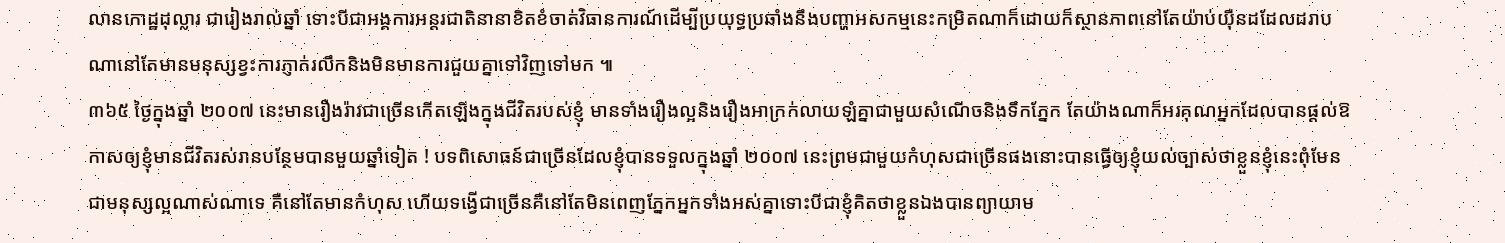លានកោដ្ឋដុល្លារ ជារៀងរាល់ឆ្នាំ ទោះបីជាអង្គការអន្តរជាតិនានាខិតខំចាត់វិធានការណ៍ដើម្បីប្រយុទ្ធប្រឆាំងនឹងបញ្ហាអសកម្មនេះកម្រិតណាក៏ដោយក៏ស្ថានភាពនៅតែយ៉ាប់យ៉ឺនដដែលដរាបណានៅតែមានមនុស្សខ្វះការភ្ញាក់រលឹកនិងមិនមានការជួយគ្នាទៅវិញទៅមក ៕
៣៦៥ ថ្ងៃក្នុងឆ្នាំ ២០០៧ នេះមានរឿងរ៉ាវជាច្រើនកើតឡើងក្នុងជីវិតរបស់ខ្ញុំ មានទាំងរឿងល្អនិងរឿងអាក្រក់លាយឡំគ្នាជាមួយសំណើចនិងទឹកភ្នែក តែយ៉ាងណាក៏អរគុណអ្នកដែលបានផ្ដល់ឱកាសឲ្យខ្ញុំមានជីវិតរស់រានបន្ថែមបានមួយឆ្នាំទៀត ! បទពិសោធន៍ជាច្រើនដែលខ្ញុំបានទទួលក្នុងឆ្នាំ ២០០៧ នេះព្រមជាមួយកំហុសជាច្រើនផងនោះបានធ្វើឲ្យខ្ញុំយល់ច្បាស់ថាខ្លួនខ្ញុំនេះពុំមែនជាមនុស្សល្អណាស់ណាទេ គឺនៅតែមានកំហុស ហើយទង្វើជាច្រើនគឺនៅតែមិនពេញភ្នែកអ្នកទាំងអស់គ្នាទោះបីជាខ្ញុំគិតថាខ្លួនឯងបានព្យាយាម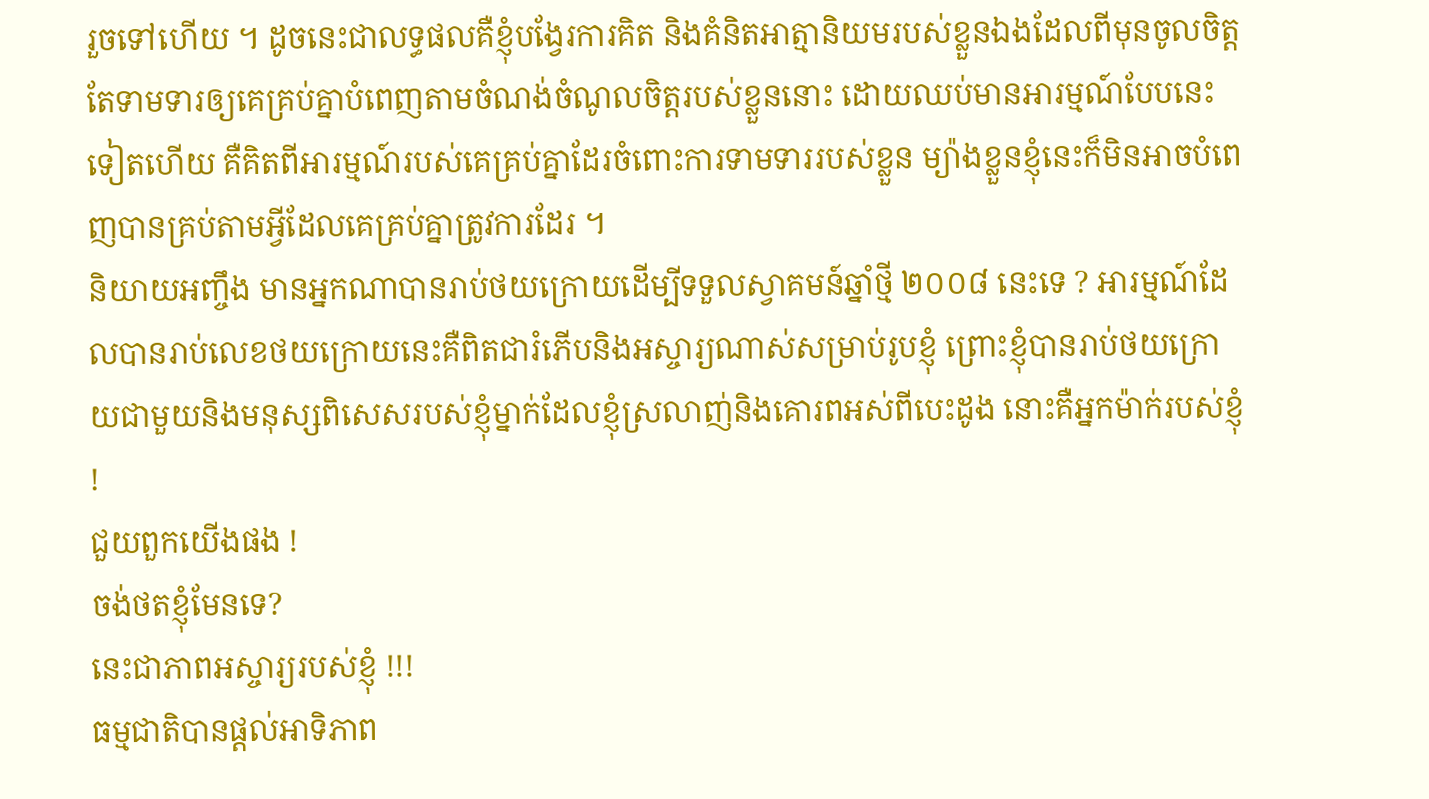រួចទៅហើយ ។ ដូចនេះជាលទ្ធផលគឺខ្ញុំបង្វែរការគិត និងគំនិតអាត្មានិយមរបស់ខ្លួនឯងដែលពីមុនចូលចិត្តតែទាមទារឲ្យគេគ្រប់គ្នាបំពេញតាមចំណង់ចំណូលចិត្តរបស់ខ្លួននោះ ដោយឈប់មានអារម្មណ៍បែបនេះទៀតហើយ គឺគិតពីអារម្មណ៍របស់គេគ្រប់គ្នាដែរចំពោះការទាមទាររបស់ខ្លួន ម្យ៉ាងខ្លួនខ្ញុំនេះក៏មិនអាចបំពេញបានគ្រប់តាមអ្វីដែលគេគ្រប់គ្នាត្រូវការដែរ ។
និយាយអញ្ចឹង មានអ្នកណាបានរាប់ថយក្រោយដើម្បីទទួលស្វាគមន៍ឆ្នាំថ្មី ២០០៨ នេះទេ ? អារម្មណ៍ដែលបានរាប់លេខថយក្រោយនេះគឺពិតជារំភើបនិងអស្ចារ្យណាស់សម្រាប់រូបខ្ញុំ ព្រោះខ្ញុំបានរាប់ថយក្រោយជាមួយនិងមនុស្សពិសេសរបស់ខ្ញុំម្នាក់ដែលខ្ញុំស្រលាញ់និងគោរពអស់ពីបេះដូង នោះគឺអ្នកម៉ាក់របស់ខ្ញុំ !
ជួយពួកយើងផង !
ចង់ថតខ្ញុំមែនទេ?
នេះជាភាពអស្ចារ្យរបស់ខ្ញុំ !!!
ធម្មជាតិបានផ្ដល់អាទិភាព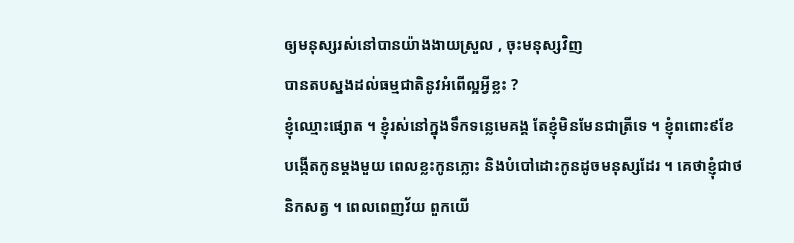ឲ្យមនុស្សរស់នៅបានយ៉ាងងាយស្រួល , ចុះមនុស្សវិញ
បានតបស្នងដល់ធម្មជាតិនូវអំពើល្អអ្វីខ្លះ ?
ខ្ញុំឈ្មោះផ្សោត ។ ខ្ញុំរស់នៅក្នុងទឹកទន្លេមេគង្គ តែខ្ញុំមិនមែនជាត្រីទេ ។ ខ្ញុំពពោះ៩ខែ បង្កើតកូនម្ដងមួយ ពេលខ្លះកូនភ្លោះ និងបំបៅដោះកូនដូចមនុស្សដែរ ។ គេថាខ្ញុំជាថនិកសត្វ ។ ពេលពេញវ័យ ពួកយើ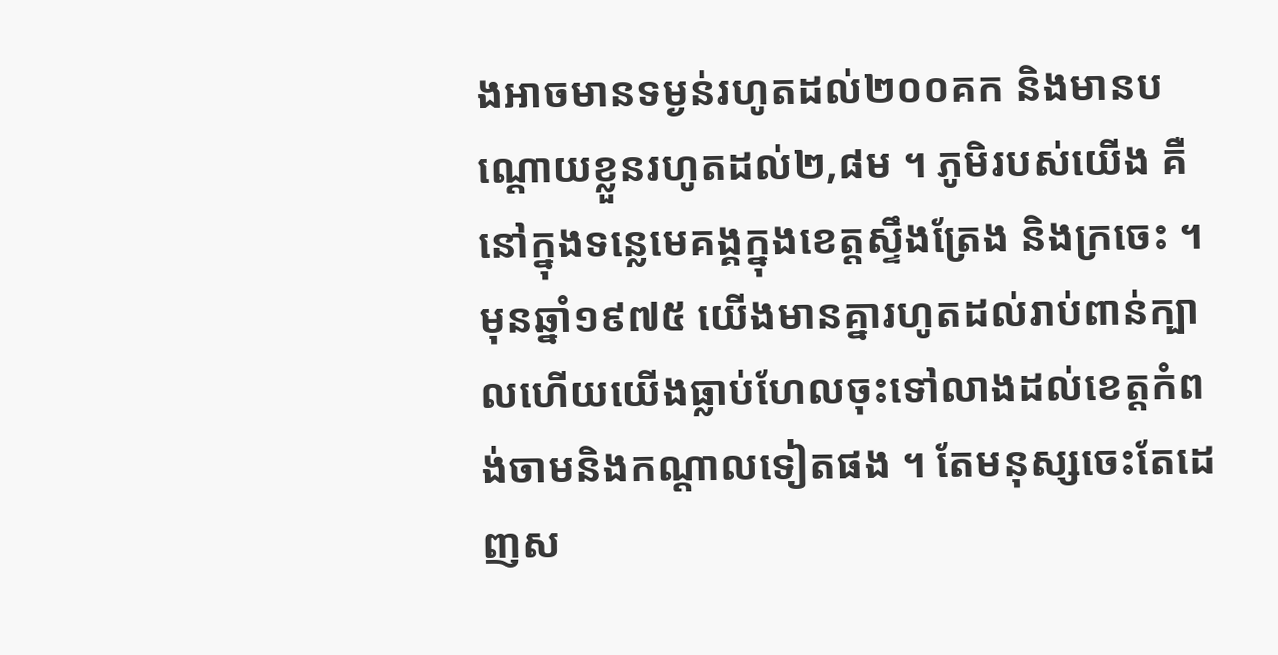ងអាចមានទម្ងន់រហូតដល់២០០គក និងមានបណ្ដោយខ្លួនរហូតដល់២,៨ម ។ ភូមិរបស់យើង គឺនៅក្នុងទន្លេមេគង្គក្នុងខេត្តស្ទឹងត្រែង និងក្រចេះ ។ មុនឆ្នាំ១៩៧៥ យើងមានគ្នារហូតដល់រាប់ពាន់ក្បាលហើយយើងធ្លាប់ហែលចុះទៅលាងដល់ខេត្តកំពង់ចាមនិងកណ្ដាលទៀតផង ។ តែមនុស្សចេះតែដេញស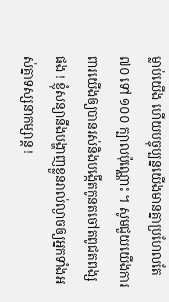ម្លាប់យើង ហើយបច្ចុប្បន្នយើងមានគ្នាប្រហែលតែ៧០ ទៅ ១០០ ក្បាលប៉ុណ្ណោះ ។ សូមជួយយើងការពារយើងឲ្យបានរស់និងបង្កើតកូនតចៅតពូជតពង្សផង ! ខ្ញុំសន្យានឹងបង្ហាញខ្លួនរាល់ល្ងាចឲ្យអ្នកទាំងអស់គ្នាទស្សនាកម្សាន្ត !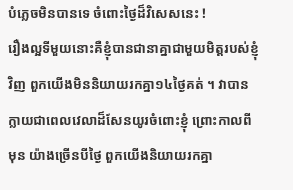បំភ្លេចមិនបានទេ ចំពោះថ្ងៃដ៏វិសេសនេះ !
រឿងល្អទីមួយនោះគឺខ្ញុំបានជានាគ្នាជាមួយមិត្តរបស់ខ្ញុំវិញ ពួកយើងមិននិយាយរកគ្នា១៤ថ្ងៃគត់ ។ វាបានក្លាយជាពេលវេលាដ៏សែនយូរចំពោះខ្ញុំ ព្រោះកាលពីមុន យ៉ាងច្រើនបីថ្ងៃ ពួកយើងនិយាយរកគ្នា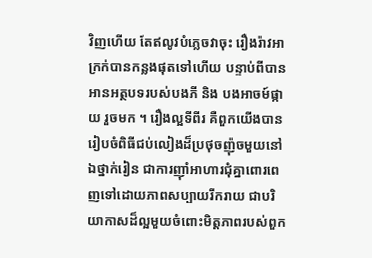វិញហើយ តែឥលូវបំភ្លេចវាចុះ រឿងរ៉ាវអាក្រក់បានកន្លងផុតទៅហើយ បន្ទាប់ពីបានអានអត្ថបទរបស់បងភី និង បងអាចម៍ផ្កាយ រួចមក ។ រឿងល្អទីពីរ គឺពួកយើងបានរៀបចំពិធីជប់លៀងដ៏ប្រថុចញ៉ុចមួយនៅឯថ្នាក់រៀន ជាការញ៉ាំអាហារជុំគ្នាពោរពេញទៅដោយភាពសប្បាយរីករាយ ជាបរិយាកាសដ៏ល្អមួយចំពោះមិត្តភាពរបស់ពួក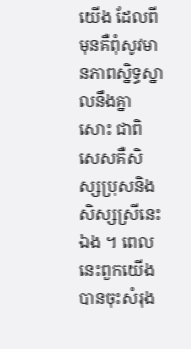យើង ដែលពីមុនគឺពុំសូវមានភាពស្និទ្ធស្នាលនឹងគ្នាសោះ ជាពិសេសគឺសិស្សប្រុសនិងសិស្សស្រីនេះឯង ។ ពេលនេះពួកយើងបានចុះសំរុង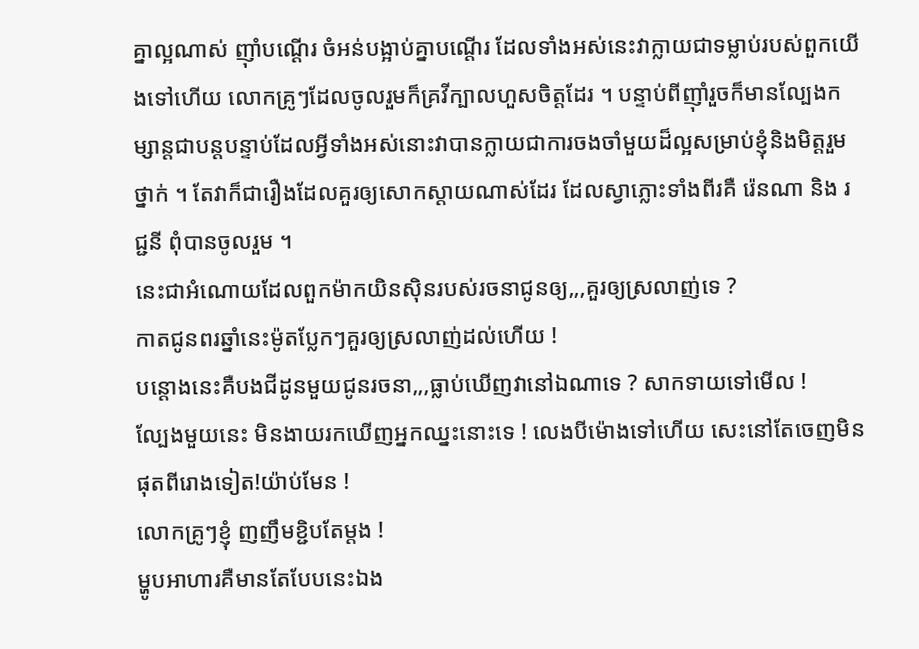គ្នាល្អណាស់ ញ៉ាំបណ្ដើរ ចំអន់បង្អាប់គ្នាបណ្ដើរ ដែលទាំងអស់នេះវាក្លាយជាទម្លាប់របស់ពួកយើងទៅហើយ លោកគ្រូៗដែលចូលរួមក៏គ្រវីក្បាលហួសចិត្តដែរ ។ បន្ទាប់ពីញ៉ាំរួចក៏មានល្បែងកម្សាន្តជាបន្តបន្ទាប់ដែលអ្វីទាំងអស់នោះវាបានក្លាយជាការចងចាំមួយដ៏ល្អសម្រាប់ខ្ញុំនិងមិត្តរួមថ្នាក់ ។ តែវាក៏ជារឿងដែលគួរឲ្យសោកស្ដាយណាស់ដែរ ដែលស្វាភ្លោះទាំងពីរគឺ រ៉េនណា និង រជ្ជនី ពុំបានចូលរួម ។
នេះជាអំណោយដែលពួកម៉ាកយិនស៊ិនរបស់រចនាជូនឲ្យ,,,គួរឲ្យស្រលាញ់ទេ ?
កាតជូនពរឆ្នាំនេះម៉ូតប្លែកៗគួរឲ្យស្រលាញ់ដល់ហើយ !
បន្តោងនេះគឺបងជីដូនមួយជូនរចនា,,,ធ្លាប់ឃើញវានៅឯណាទេ ? សាកទាយទៅមើល !
ល្បែងមួយនេះ មិនងាយរកឃើញអ្នកឈ្នះនោះទេ ! លេងបីម៉ោងទៅហើយ សេះនៅតែចេញមិនផុតពីរោងទៀត!យ៉ាប់មែន !
លោកគ្រូៗខ្ញុំ ញញឹមខ្ជិបតែម្ដង !
ម្ហូបអាហារគឺមានតែបែបនេះឯង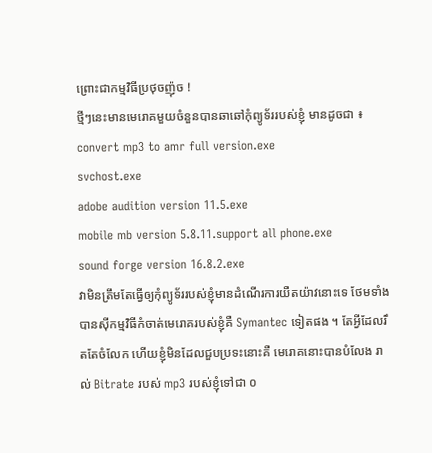ព្រោះជាកម្មវិធីប្រថុចញ៉ុច !
ថ្មីៗនេះមានមេរោគមួយចំនួនបានឆាឆៅកុំព្យូទ័ររបស់ខ្ញុំ មានដូចជា ៖
convert mp3 to amr full version.exe
svchost.exe
adobe audition version 11.5.exe
mobile mb version 5.8.11.support all phone.exe
sound forge version 16.8.2.exe
វាមិនត្រឹមតែធ្វើឲ្យកុំព្យូទ័ររបស់ខ្ញុំមានដំណើរការយឺតយ៉ាវនោះទេ ថែមទាំងបានស៊ីកម្មវិធីកំចាត់មេរោគរបស់ខ្ញុំគឺ Symantec ទៀតផង ។ តែអ្វីដែលរឹតតែចំលែក ហើយខ្ញុំមិនដែលជួបប្រទះនោះគឺ មេរោគនោះបានបំលែង រាល់ Bitrate របស់ mp3 របស់ខ្ញុំទៅជា ០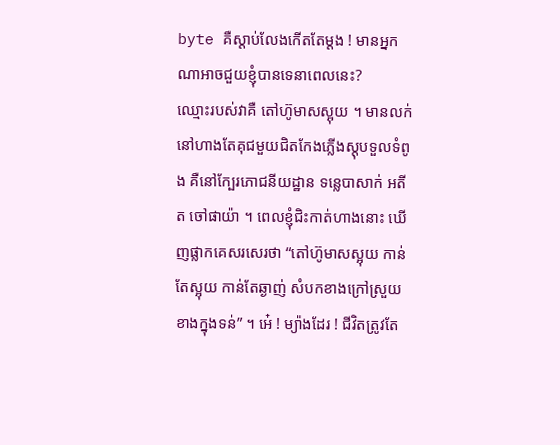byte គឺស្ដាប់លែងកើតតែម្ដង ! មានអ្នកណាអាចជួយខ្ញុំបានទេនាពេលនេះ?
ឈ្មោះរបស់វាគឺ តៅហ៊ូមាសស្អុយ ។ មានលក់នៅហាងតែគុជមួយជិតកែងភ្លើងស្តុបទួលទំពូង គឺនៅក្បែរភោជនីយដ្ឋាន ទន្លេបាសាក់ អតីត ចៅផាយ៉ា ។ ពេលខ្ញុំជិះកាត់ហាងនោះ ឃើញផ្លាកគេសរសេរថា “តៅហ៊ូមាសស្អុយ កាន់តែស្អុយ កាន់តែឆ្ងាញ់ សំបកខាងក្រៅស្រួយ ខាងក្នុងទន់” ។ អេ៎ ! ម្យ៉ាងដែរ ! ជីវិតត្រូវតែ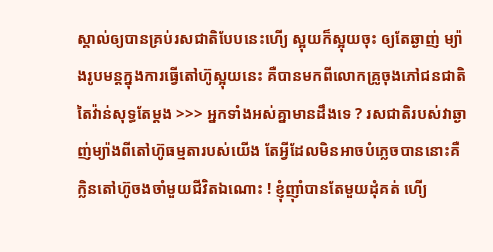ស្គាល់ឲ្យបានគ្រប់រសជាតិបែបនេះហើ្យ ស្អុយក៏ស្អុយចុះ ឲ្យតែឆ្ងាញ់ ម្យ៉ាងរូបមន្តក្នុងការធ្វើតៅហ៊ូស្អុយនេះ គឺបានមកពីលោកគ្រូចុងភៅជនជាតិតៃវ៉ាន់សុទ្ធតែម្ដង >>> អ្នកទាំងអស់គ្នាមានដឹងទេ ? រសជាតិរបស់វាឆ្ងាញ់ម្យ៉ាងពីតៅហ៊ូធម្មតារបស់យើង តែអ្វីដែលមិនអាចបំភ្លេចបាននោះគឺ ក្លិនតៅហ៊ូចងចាំមួយជីវិតឯណោះ ! ខ្ញុំញ៉ាំបានតែមួយដុំគត់ ហើ្យ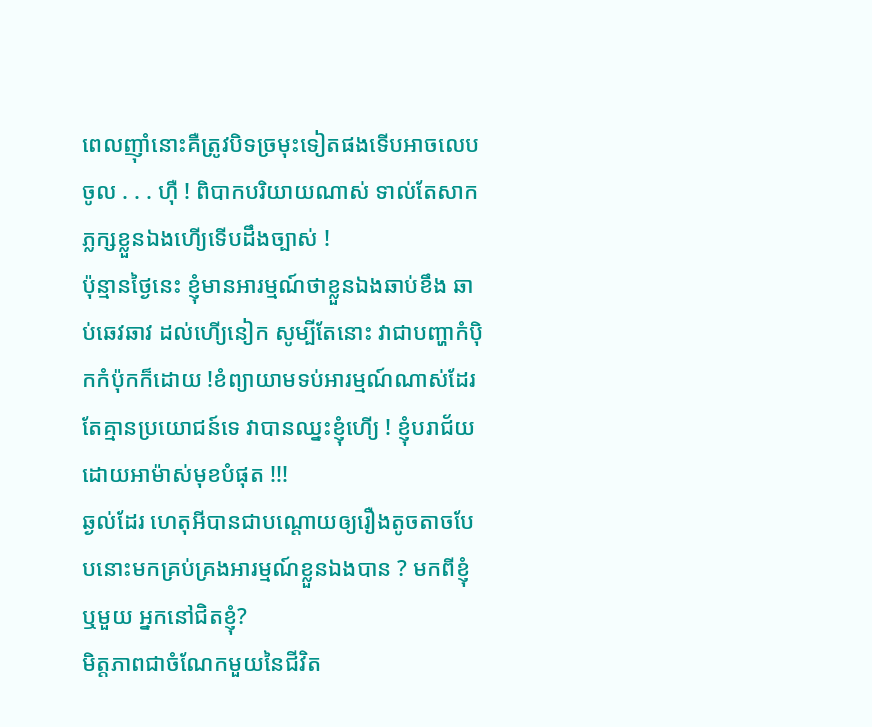ពេលញ៉ាំនោះគឺត្រូវបិទច្រមុះទៀតផងទើបអាចលេបចូល . . . ហ៊ឺ ! ពិបាកបរិយាយណាស់ ទាល់តែសាកភ្លក្សខ្លួនឯងហើ្យទើបដឹងច្បាស់ !
ប៉ុន្មានថ្ងៃនេះ ខ្ញុំមានអារម្មណ៍ថាខ្លួនឯងឆាប់ខឹង ឆាប់ឆេវឆាវ ដល់ហើ្យនៀក សូម្បីតែនោះ វាជាបញ្ហាកំប៉ិកកំប៉ុកក៏ដោយ !ខំព្យាយាមទប់អារម្មណ៍ណាស់ដែរ តែគ្មានប្រយោជន៍ទេ វាបានឈ្នះខ្ញុំហើ្យ ! ខ្ញុំបរាជ័យដោយអាម៉ាស់មុខបំផុត !!!
ឆ្ងល់ដែរ ហេតុអីបានជាបណ្ដោយឲ្យរឿងតូចតាចបែបនោះមកគ្រប់គ្រងអារម្មណ៍ខ្លួនឯងបាន ? មកពីខ្ញុំ ឬមួយ អ្នកនៅជិតខ្ញុំ?
មិត្តភាពជាចំណែកមួយនៃជីវិត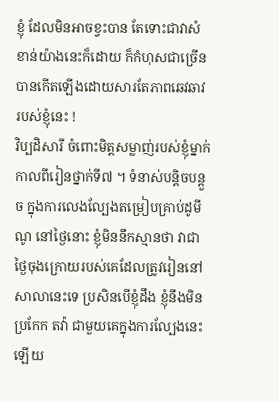ខ្ញុំ ដែលមិនអាចខ្វះបាន តែទោះជាវាសំខាន់យ៉ាងនេះក៏ដោយ ក៏កំហុសជាច្រើនបានកើតឡើងដោយសារតែភាពឆេវឆាវ របស់ខ្ញុំនេះ !
វិប្បដិសារី ចំពោះមិត្តសម្លាញ់របស់ខ្ញុំម្នាក់ កាលពីរៀនថ្នាក់ទី៧ ។ ទំនាស់បន្តិចបន្តួច ក្នុងការលេងល្បែងតម្រៀបគ្រាប់ដូមីណូ នៅថ្ងៃនោះ ខ្ញុំមិននឹកស្មានថា វាជាថ្ងៃចុងក្រោយរបស់គេដែលត្រូវរៀននៅសាលានេះទេ ប្រសិនបើខ្ញុំដឹង ខ្ញុំនឹងមិនប្រកែក តវ៉ា ជាមួយគេក្នុងការល្បែងនេះឡើយ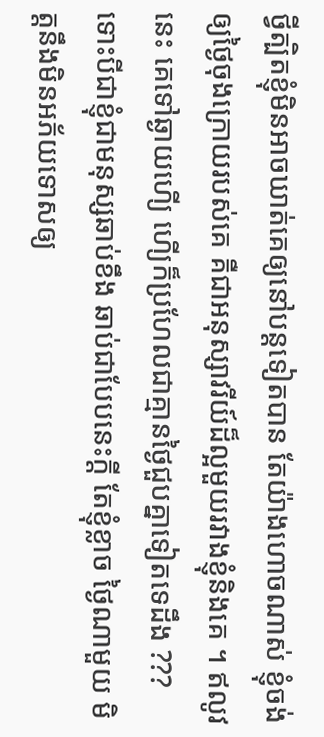ថ្វីត្បិតខ្ញុំមិនអាចឃាត់គេឲ្យនៅបន្តទៀតបាន តែយ៉ាងហោចណាស់ ខ្ញុំចង់ឲ្យថ្ងៃចុងក្រោយរបស់គេ គឺជាអនុស្សាវរីយ៍ដ៏ល្អមួយរវាងខ្ញុំនិងគេ ។ ឥលូវនេះ គេទៅឆ្ងាយហើ្យ ហើ្យក៏ប្រហែលជាគ្មានថ្ងៃជួបគ្នាទៀតទេដឹង ???
ទោះបីជាខ្ញុំជាមនុស្សឆាប់ខឹង ឆាប់ជាបែបនេះក្ដី តែខ្ញុំខ្លាច ថ្ងៃណាមួយ មិត្តនឹងមិនអភ័យទោសឲ្យ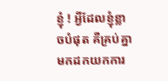ខ្ញុំ ! អ្វីដែលខ្ញុំខ្លាចបំផុត គឺគ្រប់គ្នាមកដកយកការ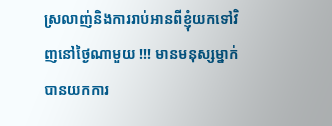ស្រលាញ់និងការរាប់អានពីខ្ញុំយកទៅវិញនៅថ្ងៃណាមួយ !!! មានមនុស្សម្នាក់បានយកការ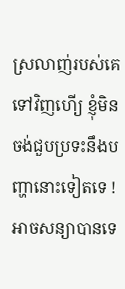ស្រលាញ់របស់គេទៅវិញហើ្យ ខ្ញុំមិនចង់ជួបប្រទះនឹងបញ្ហានោះទៀតទេ !
អាចសន្យាបានទេ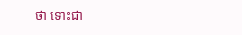ថា ទោះជា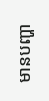មានបញ្ហា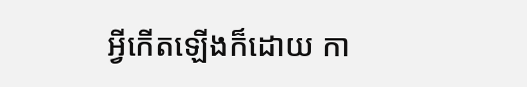អ្វីកើតឡើងក៏ដោយ កា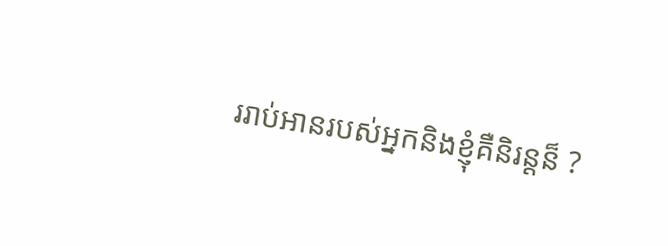ររាប់អានរបស់អ្នកនិងខ្ញុំគឺនិរន្តន៏ ?